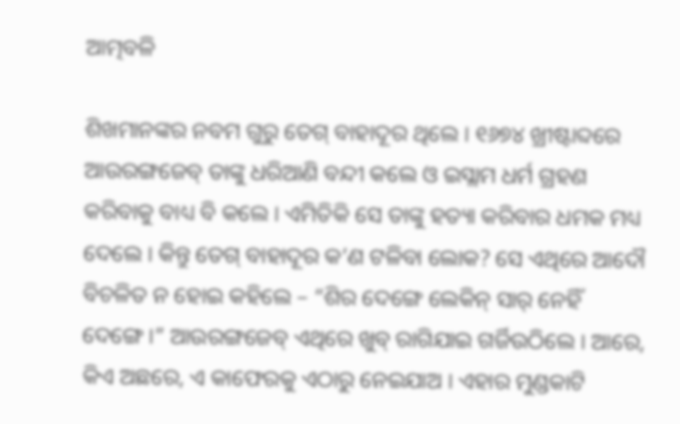ଆତ୍ମବଳି

ଶିଖମାନଙ୍କର ନବମ ଗୁରୁ ତେଗ୍ ବାହାଦୂର ଥିଲେ । ୧୬୭୪ ଖ୍ରୀଷ୍ଟାବ୍ଦରେ ଆଉରଙ୍ଗଜେବ୍ ତାଙ୍କୁ ଧରିଆଣି ବନ୍ଦୀ କଲେ ଓ ଇସ୍ଲାମ ଧର୍ମ ଗ୍ରହଣ କରିବାକୁ ବାଧ୍ୟ ବି କଲେ । ଏମିତିକି ସେ ତାଙ୍କୁ ହତ୍ୟା କରିବାର ଧମକ ମଧ୍ୟ ଦେଲେ । କିନ୍ତୁ ତେଗ୍ ବାହାଦୂର କ’ଣ ଟଳିବା ଲୋକ? ସେ ଏଥିରେ ଆଦୌ ବିଚଳିତ ନ ହୋଇ କହିଲେ – “ଶିର ଦେଙ୍ଗେ ଲେକିନ୍ ସାର୍ ନେହିଁ ଦେଙ୍ଗେ ।” ଆଉରଙ୍ଗଜେବ୍ ଏଥିରେ ଖୁବ୍ ରାଗିଯାଇ ଗର୍ଜିଉଠିଲେ । ଆରେ, କିଏ ଅଛରେ, ଏ କାଫେରକୁ ଏଠାରୁ ନେଇଯାଅ । ଏହାର ମୁଣ୍ଡକାଟି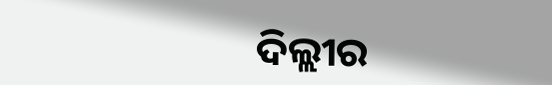ଦିଲ୍ଲୀର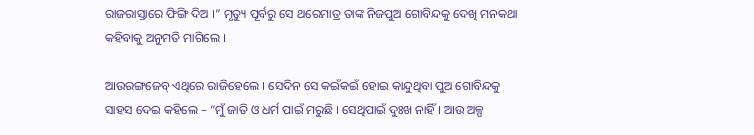ରାଜରାସ୍ତାରେ ଫିଙ୍ଗି ଦିଅ ।” ମୃତ୍ୟୁ ପୂର୍ବରୁ ସେ ଥରେମାତ୍ର ତାଙ୍କ ନିଜପୁଅ ଗୋବିନ୍ଦକୁ ଦେଖି ମନକଥା କହିବାକୁ ଅନୁମତି ମାଗିଲେ ।

ଆଉରଙ୍ଗଜେବ୍ ଏଥିରେ ରାଜିହେଲେ । ସେଦିନ ସେ କଇଁକଇଁ ହୋଇ କାନ୍ଦୁଥିବା ପୁଅ ଗୋବିନ୍ଦକୁ ସାହସ ଦେଇ କହିଲେ – “ମୁଁ ଜାତି ଓ ଧର୍ମ ପାଇଁ ମରୁଛି । ସେଥିପାଇଁ ଦୁଃଖ ନାହିଁ । ଆଉ ଅଳ୍ପ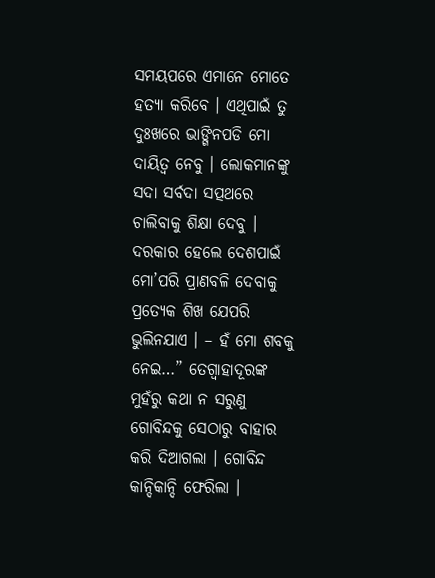ସମୟପରେ ଏମାନେ ମୋତେ ହତ୍ୟା କରିବେ । ଏଥିପାଇଁ ତୁ ଦୁଃଖରେ ଭାଙ୍ଗିନପଡି ମୋ ଦାୟିତ୍ୱ ନେବୁ । ଲୋକମାନଙ୍କୁ ସଦା ସର୍ବଦା ସତ୍ପଥରେ ଚାଲିବାକୁ ଶିକ୍ଷା ଦେବୁ । ଦରକାର ହେଲେ ଦେଶପାଇଁ ମୋ’ପରି ପ୍ରାଣବଳି ଦେବାକୁ ପ୍ରତ୍ୟେକ ଶିଖ ଯେପରି ଭୁଲିନଯାଏ । – ହଁ ମୋ ଶବକୁ ନେଇ…” ତେଗ୍ବାହାଦୂରଙ୍କ ମୁହଁରୁ କଥା ନ ସରୁଣୁ ଗୋବିନ୍ଦକୁ ସେଠାରୁ ବାହାର କରି ଦିଆଗଲା । ଗୋବିନ୍ଦ କାନ୍ଦିକାନ୍ଦି ଫେରିଲା ।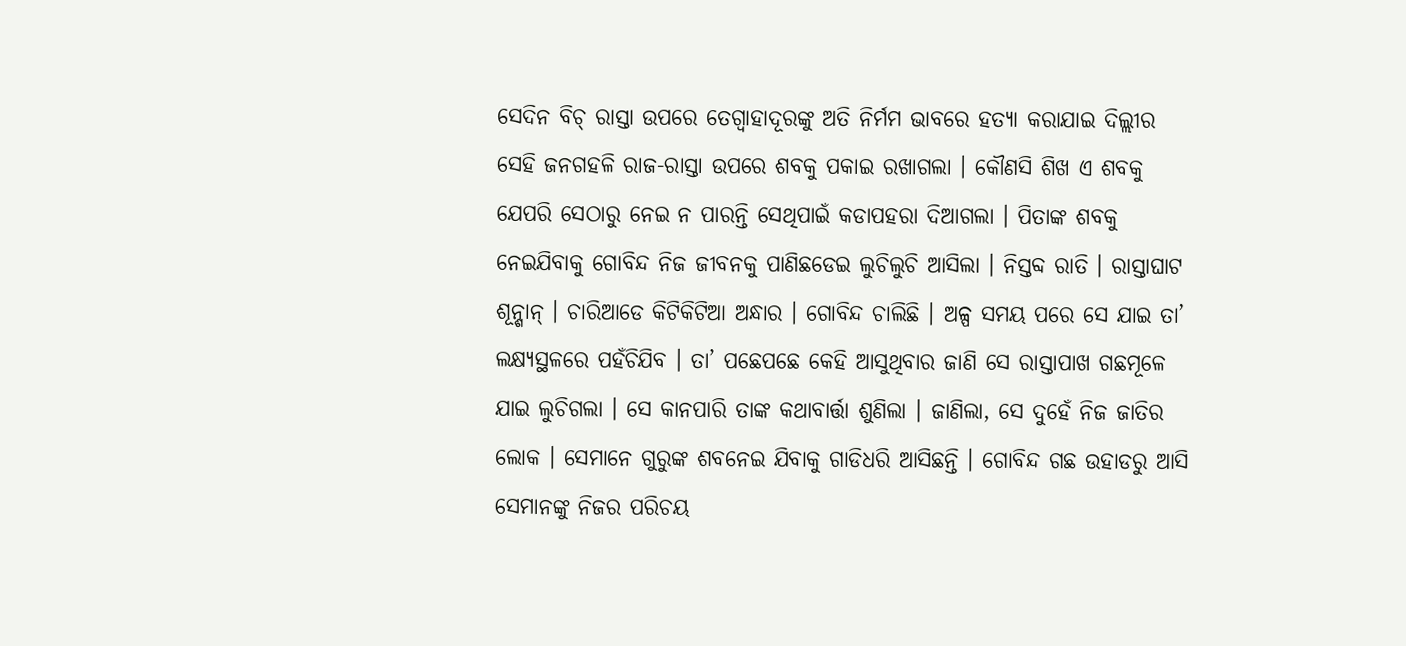ସେଦିନ ବିଚ୍ ରାସ୍ତା ଉପରେ ତେଗ୍ବାହାଦୂରଙ୍କୁ ଅତି ନିର୍ମମ ଭାବରେ ହତ୍ୟା କରାଯାଇ ଦିଲ୍ଲୀର ସେହି ଜନଗହଳି ରାଜ-ରାସ୍ତା ଉପରେ ଶବକୁ ପକାଇ ରଖାଗଲା । କୌଣସି ଶିଖ ଏ ଶବକୁ ଯେପରି ସେଠାରୁ ନେଇ ନ ପାରନ୍ତି ସେଥିପାଇଁ କଡାପହରା ଦିଆଗଲା । ପିତାଙ୍କ ଶବକୁ ନେଇଯିବାକୁ ଗୋବିନ୍ଦ ନିଜ ଜୀବନକୁ ପାଣିଛଡେଇ ଲୁଚିଲୁଚି ଆସିଲା । ନିସ୍ତବ୍ଦ ରାତି । ରାସ୍ତାଘାଟ ଶୂନ୍ଶାନ୍ । ଚାରିଆଡେ କିଟିକିଟିଆ ଅନ୍ଧାର । ଗୋବିନ୍ଦ ଚାଲିଛି । ଅଳ୍ପ ସମୟ ପରେ ସେ ଯାଇ ତା’ ଲକ୍ଷ୍ୟସ୍ଥଳରେ ପହଁଚିଯିବ । ତା’ ପଛେପଛେ କେହି ଆସୁଥିବାର ଜାଣି ସେ ରାସ୍ତାପାଖ ଗଛମୂଳେ ଯାଇ ଲୁଚିଗଲା । ସେ କାନପାରି ତାଙ୍କ କଥାବାର୍ତ୍ତା ଶୁଣିଲା । ଜାଣିଲା, ସେ ଦୁହେଁ ନିଜ ଜାତିର ଲୋକ । ସେମାନେ ଗୁରୁଙ୍କ ଶବନେଇ ଯିବାକୁ ଗାଡିଧରି ଆସିଛନ୍ତି । ଗୋବିନ୍ଦ ଗଛ ଉହାଡରୁ ଆସି ସେମାନଙ୍କୁ ନିଜର ପରିଚୟ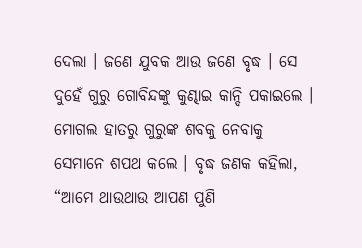ଦେଲା । ଜଣେ ଯୁବକ ଆଉ ଜଣେ ବୃଦ୍ଧ । ସେ ଦୁହେଁ ଗୁରୁ ଗୋବିନ୍ଦଙ୍କୁ କୁଣ୍ଢାଇ କାନ୍ଦି ପକାଇଲେ । ମୋଗଲ ହାତରୁ ଗୁରୁଙ୍କ ଶବକୁ ନେବାକୁ ସେମାନେ ଶପଥ କଲେ । ବୃଦ୍ଧ ଜଣକ କହିଲା, “ଆମେ ଥାଉଥାଉ ଆପଣ ପୁଣି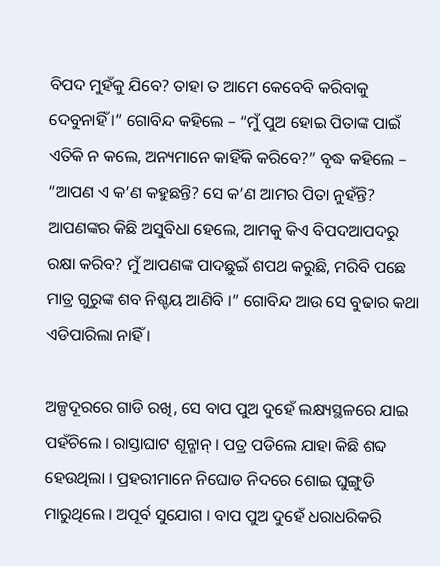ବିପଦ ମୁହଁକୁ ଯିବେ? ତାହା ତ ଆମେ କେବେବି କରିବାକୁ ଦେବୁନାହିଁ ।” ଗୋବିନ୍ଦ କହିଲେ – “ମୁଁ ପୁଅ ହୋଇ ପିତାଙ୍କ ପାଇଁ ଏତିକି ନ କଲେ, ଅନ୍ୟମାନେ କାହିଁକି କରିବେ?” ବୃଦ୍ଧ କହିଲେ – “ଆପଣ ଏ କ’ଣ କହୁଛନ୍ତି? ସେ କ’ଣ ଆମର ପିତା ନୁହଁନ୍ତି? ଆପଣଙ୍କର କିଛି ଅସୁବିଧା ହେଲେ, ଆମକୁ କିଏ ବିପଦଆପଦରୁ ରକ୍ଷା କରିବ? ମୁଁ ଆପଣଙ୍କ ପାଦଛୁଇଁ ଶପଥ କରୁଛି, ମରିବି ପଛେ ମାତ୍ର ଗୁରୁଙ୍କ ଶବ ନିଶ୍ଚୟ ଆଣିବି ।” ଗୋବିନ୍ଦ ଆଉ ସେ ବୁଢାର କଥା ଏଡିପାରିଲା ନାହିଁ ।

ଅଳ୍ପଦୂରରେ ଗାଡି ରଖି, ସେ ବାପ ପୁଅ ଦୁହେଁ ଲକ୍ଷ୍ୟସ୍ଥଳରେ ଯାଇ ପହଁଚିଲେ । ରାସ୍ତାଘାଟ ଶୂନ୍ଶାନ୍ । ପତ୍ର ପଡିଲେ ଯାହା କିଛି ଶବ୍ଦ ହେଉଥିଲା । ପ୍ରହରୀମାନେ ନିଘୋଡ ନିଦରେ ଶୋଇ ଘୁଙ୍ଗୁଡି ମାରୁଥିଲେ । ଅପୂର୍ବ ସୁଯୋଗ । ବାପ ପୁଅ ଦୁହେଁ ଧରାଧରିକରି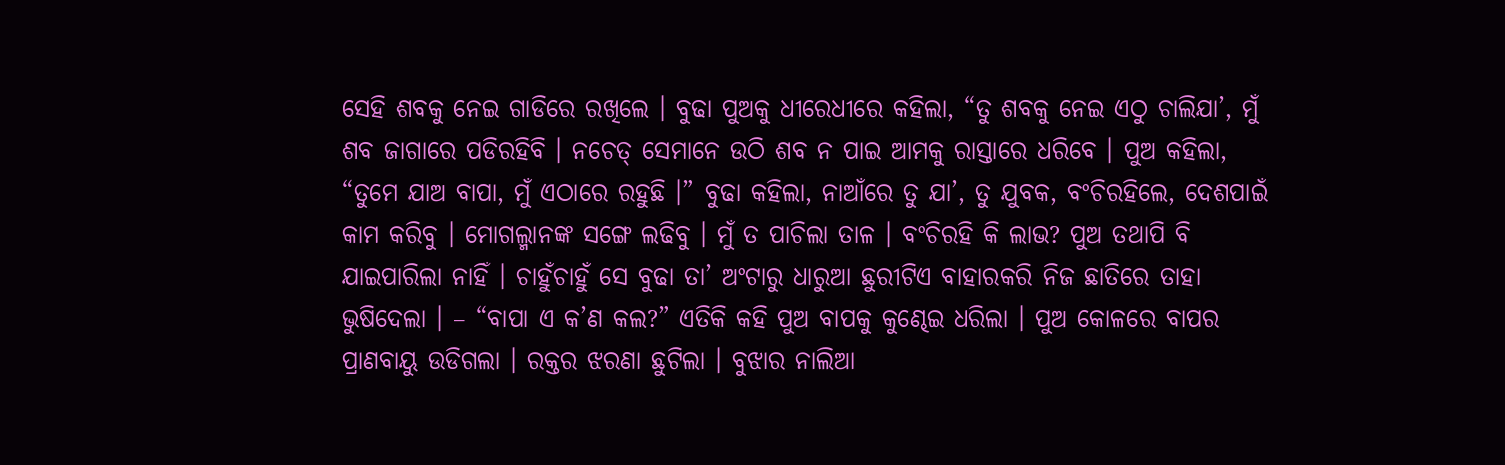ସେହି ଶବକୁ ନେଇ ଗାଡିରେ ରଖିଲେ । ବୁଢା ପୁଅକୁ ଧୀରେଧୀରେ କହିଲା, “ତୁ ଶବକୁ ନେଇ ଏଠୁ ଚାଲିଯା’, ମୁଁ ଶବ ଜାଗାରେ ପଡିରହିବି । ନଚେତ୍ ସେମାନେ ଉଠି ଶବ ନ ପାଇ ଆମକୁ ରାସ୍ତାରେ ଧରିବେ । ପୁଅ କହିଲା, “ତୁମେ ଯାଅ ବାପା, ମୁଁ ଏଠାରେ ରହୁଛି ।” ବୁଢା କହିଲା, ନାଆଁରେ ତୁ ଯା’, ତୁ ଯୁବକ, ବଂଚିରହିଲେ, ଦେଶପାଇଁ କାମ କରିବୁ । ମୋଗଲ୍ମାନଙ୍କ ସଙ୍ଗେ ଲଢିବୁ । ମୁଁ ତ ପାଚିଲା ତାଳ । ବଂଚିରହି କି ଲାଭ? ପୁଅ ତଥାପି ବି ଯାଇପାରିଲା ନାହିଁ । ଚାହୁଁଚାହୁଁ ସେ ବୁଢା ତା’ ଅଂଟାରୁ ଧାରୁଆ ଛୁରୀଟିଏ ବାହାରକରି ନିଜ ଛାତିରେ ତାହା ଭୁଷିଦେଲା । – “ବାପା ଏ କ’ଣ କଲ?” ଏତିକି କହି ପୁଅ ବାପକୁ କୁଣ୍ଢେଇ ଧରିଲା । ପୁଅ କୋଳରେ ବାପର ପ୍ରାଣବାୟୁ ଉଡିଗଲା । ରକ୍ତର ଝରଣା ଛୁଟିଲା । ବୁଝାର ନାଲିଆ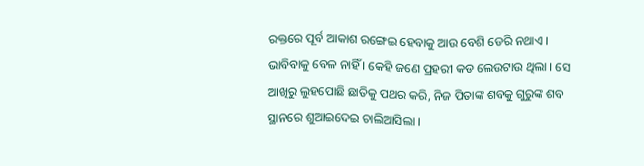ରକ୍ତରେ ପୂର୍ବ ଆକାଶ ରଙ୍ଗେଇ ହେବାକୁ ଆଉ ବେଶି ଡେରି ନଥାଏ । ଭାବିବାକୁ ବେଳ ନାହିଁ । କେହି ଜଣେ ପ୍ରହରୀ କଡ ଲେଉଟାଉ ଥିଲା । ସେ ଆଖିରୁ ଲୁହପୋଛି ଛାତିକୁ ପଥର କରି, ନିଜ ପିତାଙ୍କ ଶବକୁ ଗୁରୁଙ୍କ ଶବ ସ୍ଥାନରେ ଶୁଆଇଦେଇ ଚାଲିଆସିଲା ।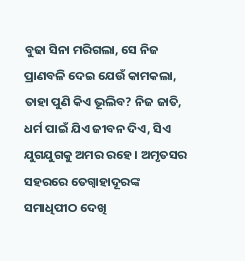ବୁଢା ସିନା ମରିଗଲା, ସେ ନିଜ ପ୍ରାଣବଳି ଦେଇ ଯେଉଁ କାମକଲା, ତାହା ପୁଣି କିଏ ଭୂଲିବ? ନିଜ ଜାତି, ଧର୍ମ ପାଇଁ ଯିଏ ଜୀବନ ଦିଏ, ସିଏ ଯୁଗଯୁଗକୁ ଅମର ରହେ । ଅମୃତସର ସହରରେ ତେଗ୍ବାହାଦୂରଙ୍କ ସମାଧିପୀଠ ଦେଖି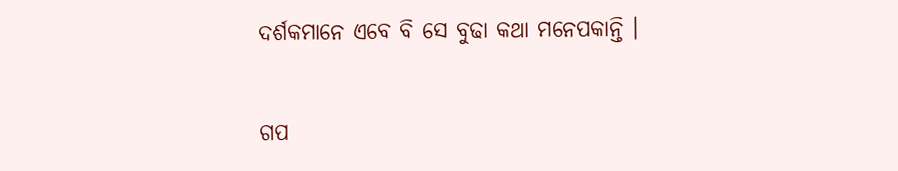ଦର୍ଶକମାନେ ଏବେ ବି ସେ ବୁଢା କଥା ମନେପକାନ୍ତି ।


ଗପ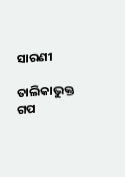ସାରଣୀ

ତାଲିକାଭୁକ୍ତ ଗପ